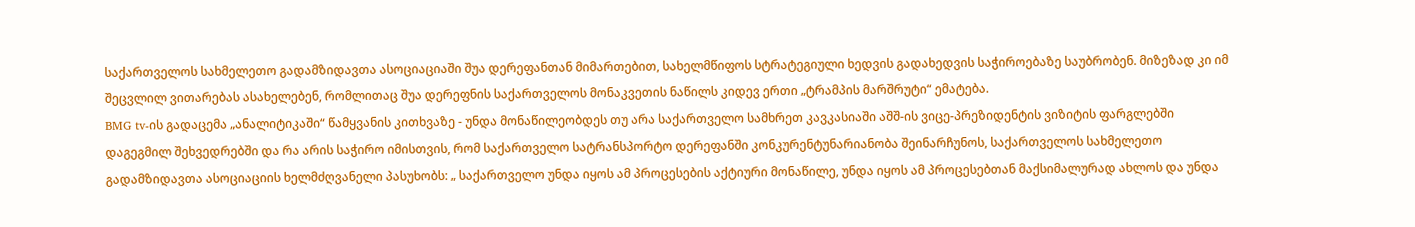საქართველოს სახმელეთო გადამზიდავთა ასოციაციაში შუა დერეფანთან მიმართებით, სახელმწიფოს სტრატეგიული ხედვის გადახედვის საჭიროებაზე საუბრობენ. მიზეზად კი იმ შეცვლილ ვითარებას ასახელებენ, რომლითაც შუა დერეფნის საქართველოს მონაკვეთის ნაწილს კიდევ ერთი „ტრამპის მარშრუტი“ ემატება.
BMG tv-ის გადაცემა „ანალიტიკაში“ წამყვანის კითხვაზე - უნდა მონაწილეობდეს თუ არა საქართველო სამხრეთ კავკასიაში აშშ-ის ვიცე-პრეზიდენტის ვიზიტის ფარგლებში დაგეგმილ შეხვედრებში და რა არის საჭირო იმისთვის, რომ საქართველო სატრანსპორტო დერეფანში კონკურენტუნარიანობა შეინარჩუნოს, საქართველოს სახმელეთო გადამზიდავთა ასოციაციის ხელმძღვანელი პასუხობს: „ საქართველო უნდა იყოს ამ პროცესების აქტიური მონაწილე, უნდა იყოს ამ პროცესებთან მაქსიმალურად ახლოს და უნდა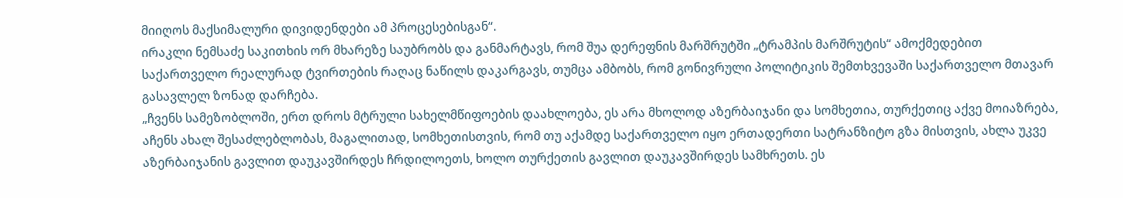მიიღოს მაქსიმალური დივიდენდები ამ პროცესებისგან“.
ირაკლი ნემსაძე საკითხის ორ მხარეზე საუბრობს და განმარტავს, რომ შუა დერეფნის მარშრუტში „ტრამპის მარშრუტის“ ამოქმედებით საქართველო რეალურად ტვირთების რაღაც ნაწილს დაკარგავს, თუმცა ამბობს, რომ გონივრული პოლიტიკის შემთხვევაში საქართველო მთავარ გასავლელ ზონად დარჩება.
„ჩვენს სამეზობლოში, ერთ დროს მტრული სახელმწიფოების დაახლოება, ეს არა მხოლოდ აზერბაიჯანი და სომხეთია, თურქეთიც აქვე მოიაზრება, აჩენს ახალ შესაძლებლობას, მაგალითად, სომხეთისთვის, რომ თუ აქამდე საქართველო იყო ერთადერთი სატრანზიტო გზა მისთვის, ახლა უკვე აზერბაიჯანის გავლით დაუკავშირდეს ჩრდილოეთს, ხოლო თურქეთის გავლით დაუკავშირდეს სამხრეთს. ეს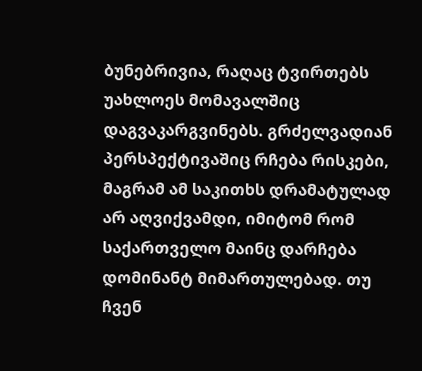ბუნებრივია, რაღაც ტვირთებს უახლოეს მომავალშიც დაგვაკარგვინებს. გრძელვადიან პერსპექტივაშიც რჩება რისკები, მაგრამ ამ საკითხს დრამატულად არ აღვიქვამდი, იმიტომ რომ საქართველო მაინც დარჩება დომინანტ მიმართულებად. თუ ჩვენ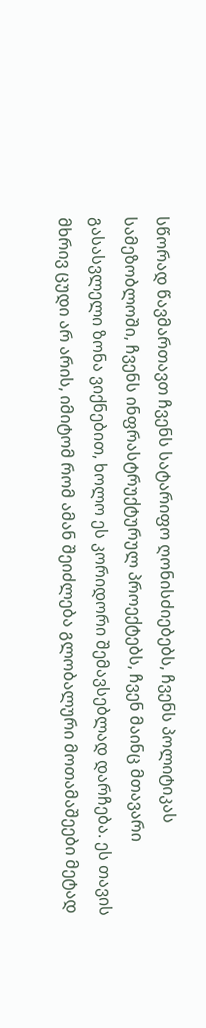სწორად წავმართავთ ჩვენს სატარიფო ღონისძიებებს, ჩვენს პოლიტიკას სამეზობლოში, ჩვენს ინფრასტრუქტურულ პროექტებს, ჩვენ მაინც მთავარი გასასვლელი ზონა ვიქნებით, ხოლო ეს კორიდორი შემავსებლად დარჩება. ეს თავის მხრივ ცუდი არ არის, იმიტომ რომ ამან შეიძლება გლობალური მოთამაშეები მეტად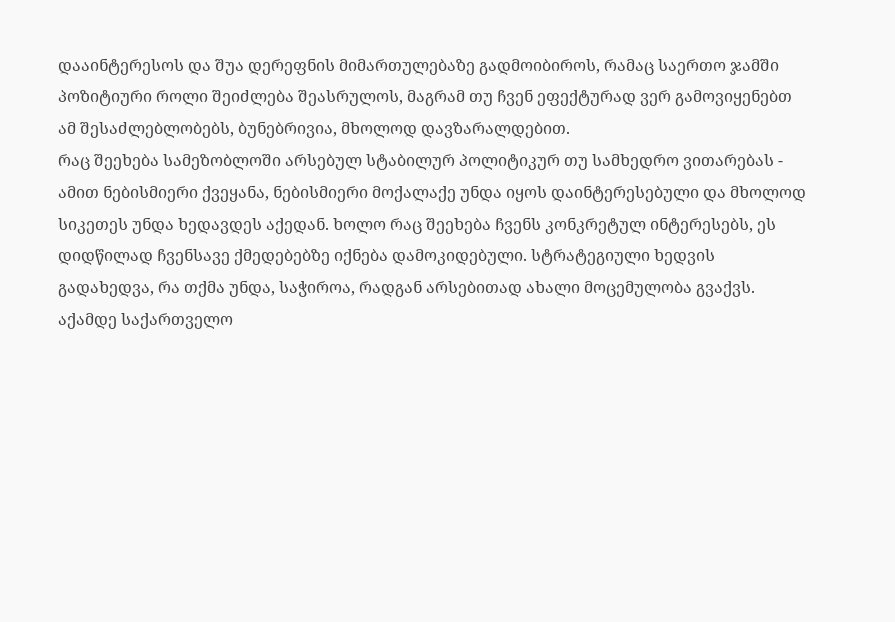დააინტერესოს და შუა დერეფნის მიმართულებაზე გადმოიბიროს, რამაც საერთო ჯამში პოზიტიური როლი შეიძლება შეასრულოს, მაგრამ თუ ჩვენ ეფექტურად ვერ გამოვიყენებთ ამ შესაძლებლობებს, ბუნებრივია, მხოლოდ დავზარალდებით.
რაც შეეხება სამეზობლოში არსებულ სტაბილურ პოლიტიკურ თუ სამხედრო ვითარებას - ამით ნებისმიერი ქვეყანა, ნებისმიერი მოქალაქე უნდა იყოს დაინტერესებული და მხოლოდ სიკეთეს უნდა ხედავდეს აქედან. ხოლო რაც შეეხება ჩვენს კონკრეტულ ინტერესებს, ეს დიდწილად ჩვენსავე ქმედებებზე იქნება დამოკიდებული. სტრატეგიული ხედვის გადახედვა, რა თქმა უნდა, საჭიროა, რადგან არსებითად ახალი მოცემულობა გვაქვს. აქამდე საქართველო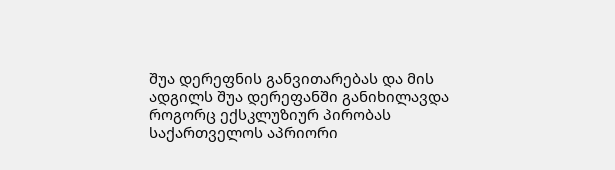შუა დერეფნის განვითარებას და მის ადგილს შუა დერეფანში განიხილავდა როგორც ექსკლუზიურ პირობას საქართველოს აპრიორი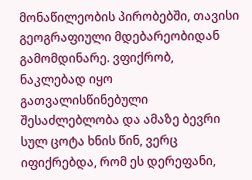მონაწილეობის პირობებში, თავისი გეოგრაფიული მდებარეობიდან გამომდინარე. ვფიქრობ, ნაკლებად იყო გათვალისწინებული შესაძლებლობა და ამაზე ბევრი სულ ცოტა ხნის წინ, ვერც იფიქრებდა, რომ ეს დერეფანი,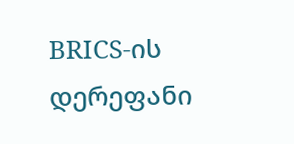BRICS-ის დერეფანი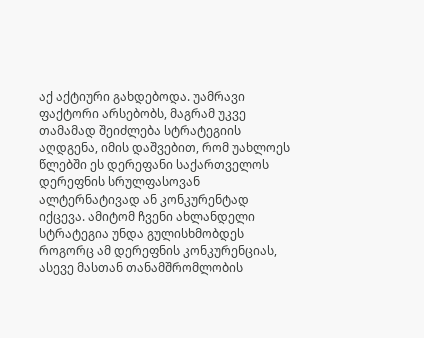აქ აქტიური გახდებოდა. უამრავი ფაქტორი არსებობს, მაგრამ უკვე თამამად შეიძლება სტრატეგიის აღდგენა, იმის დაშვებით, რომ უახლოეს წლებში ეს დერეფანი საქართველოს დერეფნის სრულფასოვან ალტერნატივად ან კონკურენტად იქცევა. ამიტომ ჩვენი ახლანდელი სტრატეგია უნდა გულისხმობდეს როგორც ამ დერეფნის კონკურენციას, ასევე მასთან თანამშრომლობის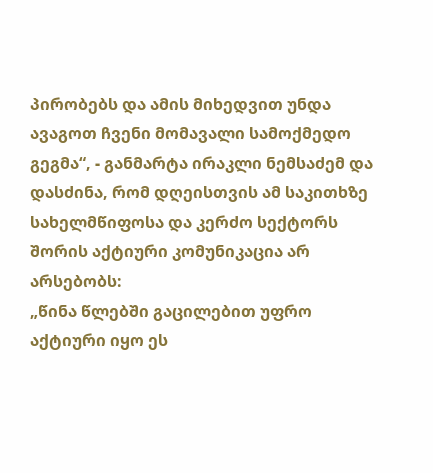პირობებს და ამის მიხედვით უნდა ავაგოთ ჩვენი მომავალი სამოქმედო გეგმა“, - განმარტა ირაკლი ნემსაძემ და დასძინა, რომ დღეისთვის ამ საკითხზე სახელმწიფოსა და კერძო სექტორს შორის აქტიური კომუნიკაცია არ არსებობს:
„წინა წლებში გაცილებით უფრო აქტიური იყო ეს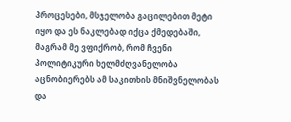პროცესები, მსჯელობა გაცილებით მეტი იყო და ეს ნაკლებად იქცა ქმედებაში, მაგრამ მე ვფიქრობ, რომ ჩვენი პოლიტიკური ხელმძღვანელობა აცნობიერებს ამ საკითხის მნიშვნელობას და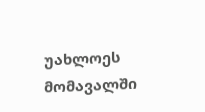უახლოეს მომავალში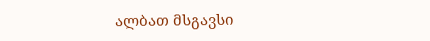ალბათ მსგავსი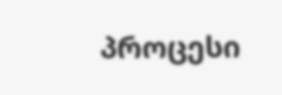პროცესი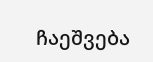ჩაეშვება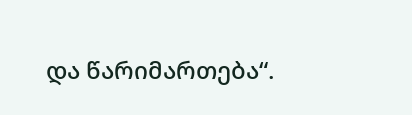და წარიმართება“.